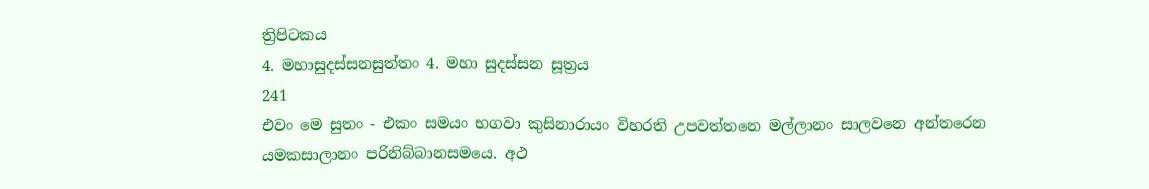ත්‍රිපිටකය
4. මහාසුදස්සනසුත්තං 4. මහා සුදස්සන සූත්‍රය
241
එවං මෙ සුතං - එකං සමයං භගවා කුසිනාරායං විහරති උපවත්තනෙ මල්ලානං සාලවනෙ අන්තරෙන යමකසාලානං පරිනිබ්බානසමයෙ. අථ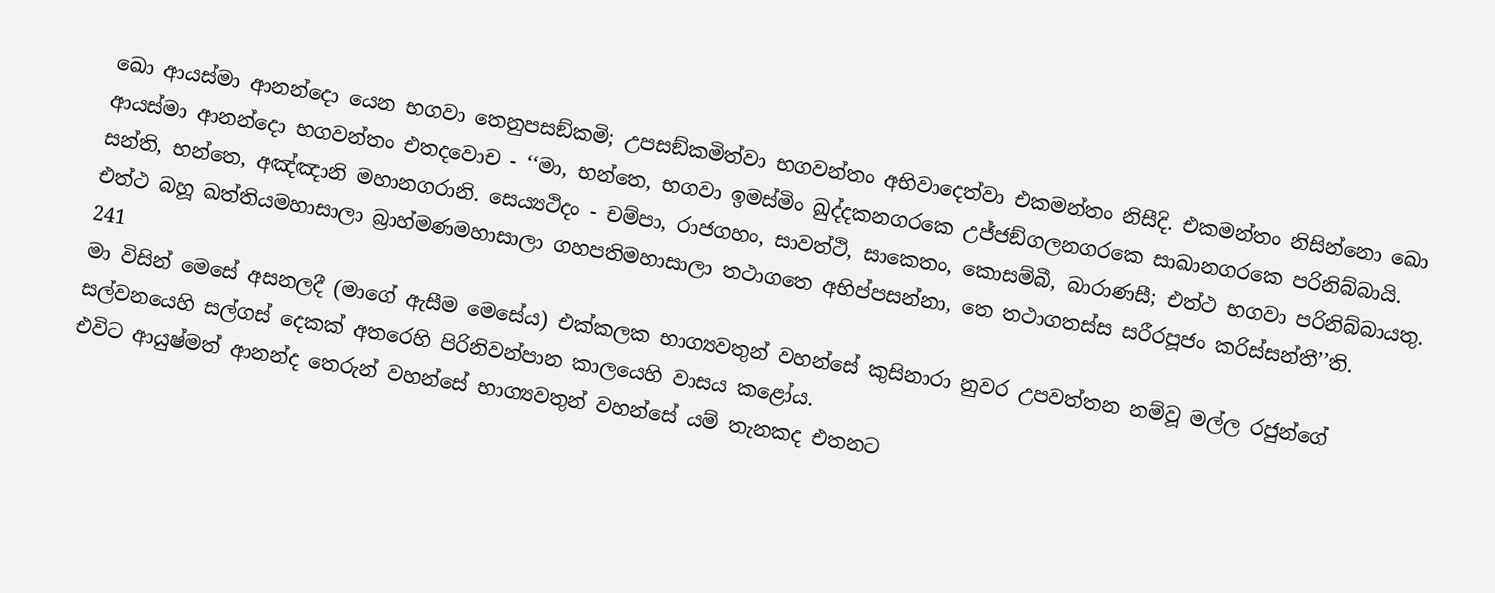ඛො ආයස්මා ආනන්දො යෙන භගවා තෙනුපසඞ්කමි; උපසඞ්කමිත්වා භගවන්තං අභිවාදෙත්වා එකමන්තං නිසීදි. එකමන්තං නිසින්නො ඛො ආයස්මා ආනන්දො භගවන්තං එතදවොච - ‘‘මා, භන්තෙ, භගවා ඉමස්මිං ඛුද්දකනගරකෙ උජ්ජඞ්ගලනගරකෙ සාඛානගරකෙ පරිනිබ්බායි. සන්ති, භන්තෙ, අඤ්ඤානි මහානගරානි. සෙය්‍යථිදං - චම්පා, රාජගහං, සාවත්ථි, සාකෙතං, කොසම්බී, බාරාණසී; එත්ථ භගවා පරිනිබ්බායතු. එත්ථ බහූ ඛත්තියමහාසාලා බ්‍රාහ්මණමහාසාලා ගහපතිමහාසාලා තථාගතෙ අභිප්පසන්නා, තෙ තථාගතස්ස සරීරපූජං කරිස්සන්තී’’ති.
241
මා විසින් මෙසේ අසනලදී (මාගේ ඇසීම මෙසේය) එක්කලක භාග්‍යවතුන් වහන්සේ කුසිනාරා නුවර උපවත්තන නම්වූ මල්ල රජුන්ගේ සල්වනයෙහි සල්ගස් දෙකක් අතරෙහි පිරිනිවන්පාන කාලයෙහි වාසය කළෝය.
එවිට ආයුෂ්මත් ආනන්ද තෙරුන් වහන්සේ භාග්‍යවතුන් වහන්සේ යම් තැනකද එතනට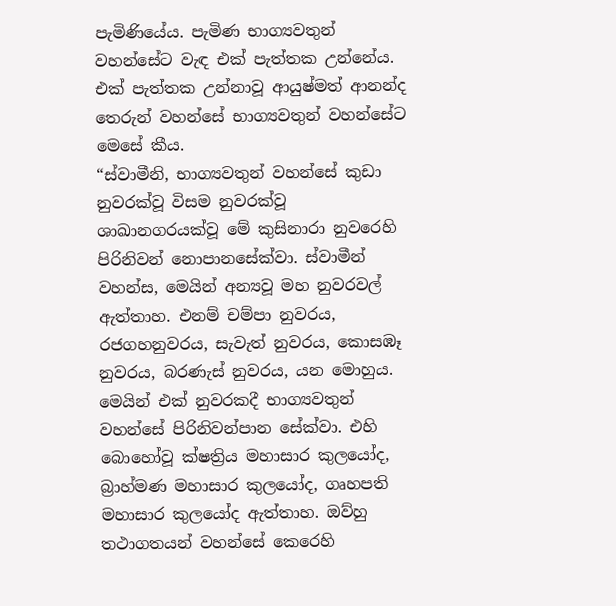පැමිණියේය. පැමිණ භාග්‍යවතුන් වහන්සේට වැඳ එක් පැත්තක උන්නේය. එක් පැත්තක උන්නාවූ ආයුෂ්මත් ආනන්ද තෙරුන් වහන්සේ භාග්‍යවතුන් වහන්සේට මෙසේ කීය.
“ස්වාමීනි, භාග්‍යවතුන් වහන්සේ කුඩා නුවරක්වූ විසම නුවරක්වූ ශාඛානගරයක්වූ මේ කුසිනාරා නුවරෙහි පිරිනිවන් නොපානසේක්වා. ස්වාමීන් වහන්ස, මෙයින් අන්‍යවූ මහ නුවරවල් ඇත්තාහ. එනම් චම්පා නුවරය, රජගහනුවරය, සැවැත් නුවරය, කොසඹෑ නුවරය, බරණැස් නුවරය, යන මොහුය. මෙයින් එක් නුවරකදී භාග්‍යවතුන් වහන්සේ පිරිනිවන්පාන සේක්වා. එහි බොහෝවූ ක්ෂත්‍රිය මහාසාර කුලයෝද, බ්‍රාහ්මණ මහාසාර කුලයෝද, ගෘහපති මහාසාර කුලයෝද ඇත්තාහ. ඔව්හු තථාගතයන් වහන්සේ කෙරෙහි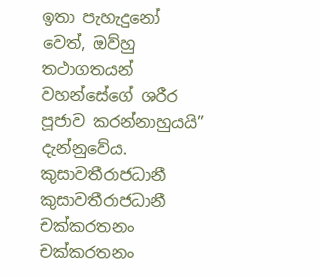ඉතා පැහැදුනෝ වෙත්, ඔව්හු තථාගතයන් වහන්සේගේ ශරීර පූජාව කරන්නාහුයයි” දැන්නුවේය.
කුසාවතීරාජධානී කුසාවතීරාජධානී
චක්කරතනං චක්කරතනං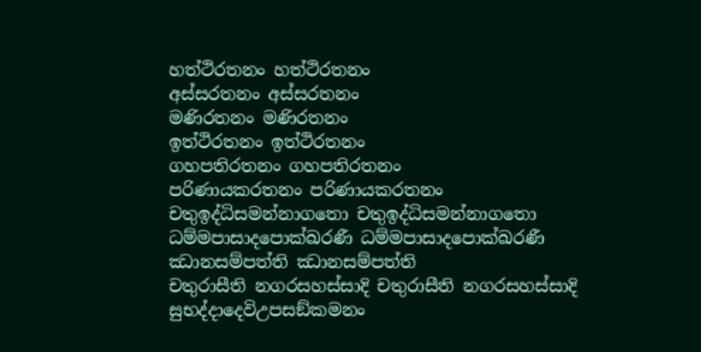හත්ථිරතනං හත්ථිරතනං
අස්සරතනං අස්සරතනං
මණිරතනං මණිරතනං
ඉත්ථිරතනං ඉත්ථිරතනං
ගහපතිරතනං ගහපතිරතනං
පරිණායකරතනං පරිණායකරතනං
චතුඉද්ධිසමන්නාගතො චතුඉද්ධිසමන්නාගතො
ධම්මපාසාදපොක්ඛරණී ධම්මපාසාදපොක්ඛරණී
ඣානසම්පත්ති ඣානසම්පත්ති
චතුරාසීති නගරසහස්සාදි චතුරාසීති නගරසහස්සාදි
සුභද්දාදෙවිඋපසඞ්කමනං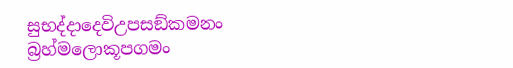සුභද්දාදෙවිඋපසඞ්කමනං
බ්‍රහ්මලොකූපගමං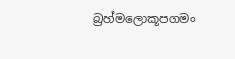බ්‍රහ්මලොකූපගමං